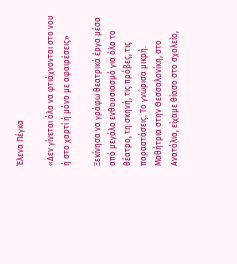Έλενα Πέγκα

«Δεν γίνεται όλα να φτιάχνονται στο νου ή στο χαρτί ή μόνο με αφαιρέσεις»

Ξεκίνησα να γράφω θεατρικά έργα μέσα από μεγάλο ενθουσιασμό για όλο το θέατρο, τη σκηνή, τις πρόβες, τις παραστάσεις. Το γνώρισα μικρή. Μαθήτρια στην Θεσσαλονίκη, στο Ανατόλια, είχαμε θίασο στο σχολείο,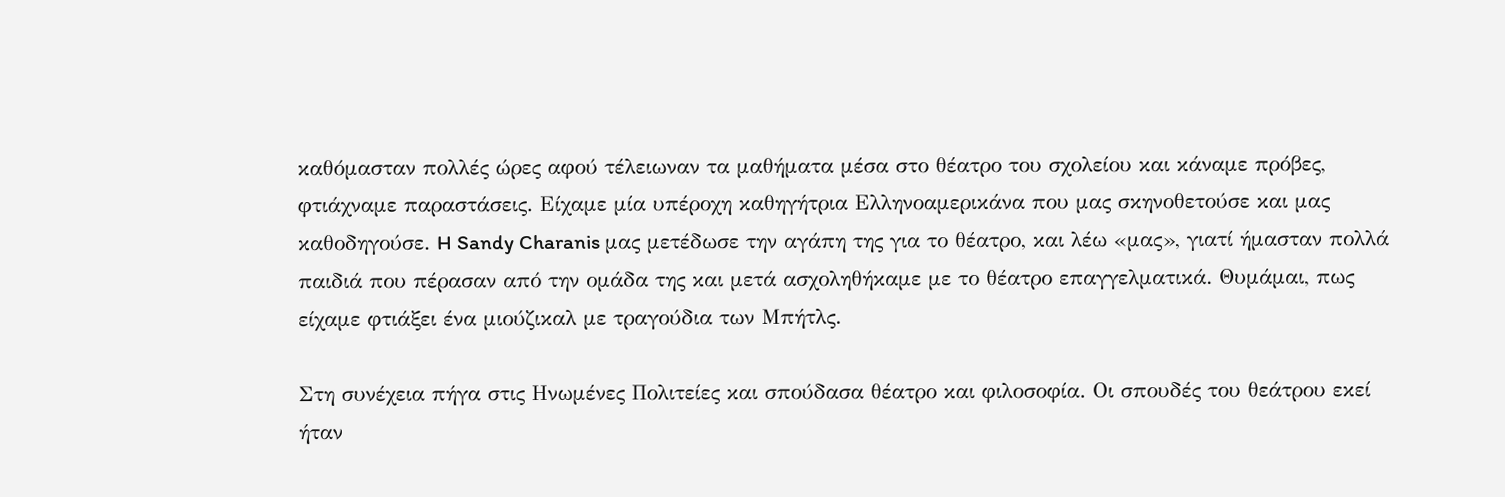καθόμασταν πολλές ώρες αφού τέλειωναν τα μαθήματα μέσα στο θέατρο του σχολείου και κάναμε πρόβες, φτιάχναμε παραστάσεις. Είχαμε μία υπέροχη καθηγήτρια Ελληνοαμερικάνα που μας σκηνοθετούσε και μας καθοδηγούσε. H Sandy Charanis μας μετέδωσε την αγάπη της για το θέατρο, και λέω «μας», γιατί ήμασταν πολλά παιδιά που πέρασαν από την ομάδα της και μετά ασχοληθήκαμε με το θέατρο επαγγελματικά. Θυμάμαι, πως είχαμε φτιάξει ένα μιούζικαλ με τραγούδια των Μπήτλς.

Στη συνέχεια πήγα στις Ηνωμένες Πολιτείες και σπούδασα θέατρο και φιλοσοφία. Οι σπουδές του θεάτρου εκεί ήταν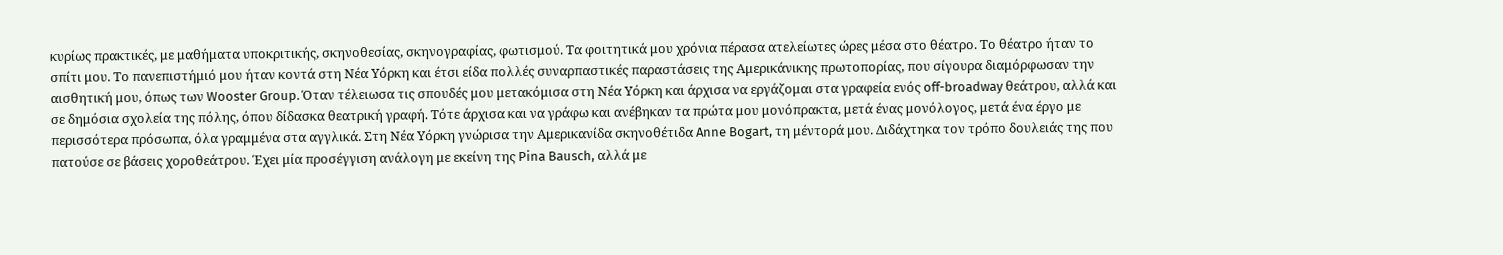κυρίως πρακτικές, με μαθήματα υποκριτικής, σκηνοθεσίας, σκηνογραφίας, φωτισμού. Τα φοιτητικά μου χρόνια πέρασα ατελείωτες ώρες μέσα στο θέατρο. Το θέατρο ήταν το σπίτι μου. Το πανεπιστήμιό μου ήταν κοντά στη Νέα Υόρκη και έτσι είδα πολλές συναρπαστικές παραστάσεις της Αμερικάνικης πρωτοπορίας, που σίγουρα διαμόρφωσαν την αισθητική μου, όπως των Wooster Group. Όταν τέλειωσα τις σπουδές μου μετακόμισα στη Νέα Υόρκη και άρχισα να εργάζομαι στα γραφεία ενός off-broadway θεάτρου, αλλά και σε δημόσια σχολεία της πόλης, όπου δίδασκα θεατρική γραφή. Τότε άρχισα και να γράφω και ανέβηκαν τα πρώτα μου μονόπρακτα, μετά ένας μονόλογος, μετά ένα έργο με περισσότερα πρόσωπα, όλα γραμμένα στα αγγλικά. Στη Νέα Υόρκη γνώρισα την Αμερικανίδα σκηνοθέτιδα Anne Bogart, τη μέντορά μου. Διδάχτηκα τον τρόπο δουλειάς της που πατούσε σε βάσεις χοροθεάτρου. Έχει μία προσέγγιση ανάλογη με εκείνη της Pina Bausch, αλλά με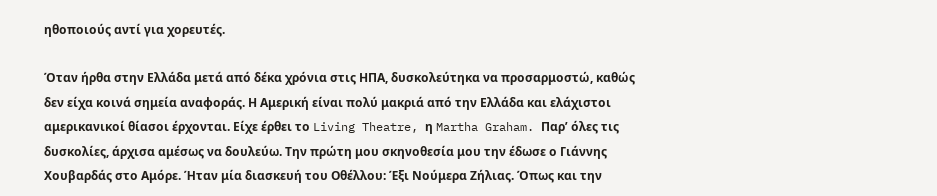ηθοποιούς αντί για χορευτές.

Όταν ήρθα στην Ελλάδα μετά από δέκα χρόνια στις ΗΠΑ, δυσκολεύτηκα να προσαρμοστώ, καθώς δεν είχα κοινά σημεία αναφοράς. Η Αμερική είναι πολύ μακριά από την Ελλάδα και ελάχιστοι αμερικανικοί θίασοι έρχονται. Είχε έρθει το Living Theatre, η Martha Graham. Παρ’ όλες τις δυσκολίες, άρχισα αμέσως να δουλεύω. Την πρώτη μου σκηνοθεσία μου την έδωσε ο Γιάννης Χουβαρδάς στο Αμόρε. Ήταν μία διασκευή του Οθέλλου: Έξι Νούμερα Ζήλιας. Όπως και την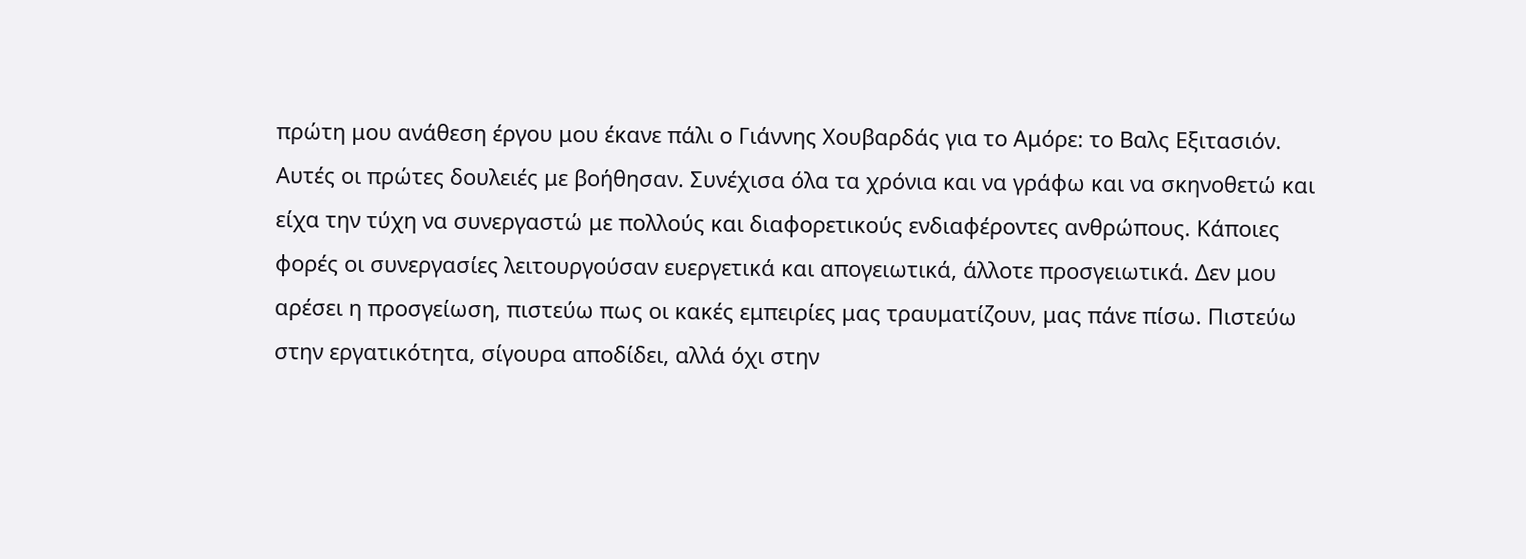πρώτη μου ανάθεση έργου μου έκανε πάλι ο Γιάννης Χουβαρδάς για το Αμόρε: το Βαλς Εξιτασιόν. Αυτές οι πρώτες δουλειές με βοήθησαν. Συνέχισα όλα τα χρόνια και να γράφω και να σκηνοθετώ και είχα την τύχη να συνεργαστώ με πολλούς και διαφορετικούς ενδιαφέροντες ανθρώπους. Κάποιες φορές οι συνεργασίες λειτουργούσαν ευεργετικά και απογειωτικά, άλλοτε προσγειωτικά. Δεν μου αρέσει η προσγείωση, πιστεύω πως οι κακές εμπειρίες μας τραυματίζουν, μας πάνε πίσω. Πιστεύω στην εργατικότητα, σίγουρα αποδίδει, αλλά όχι στην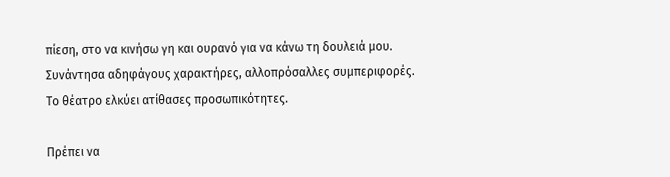πίεση, στο να κινήσω γη και ουρανό για να κάνω τη δουλειά μου. Συνάντησα αδηφάγους χαρακτήρες, αλλοπρόσαλλες συμπεριφορές. Το θέατρο ελκύει ατίθασες προσωπικότητες.

Πρέπει να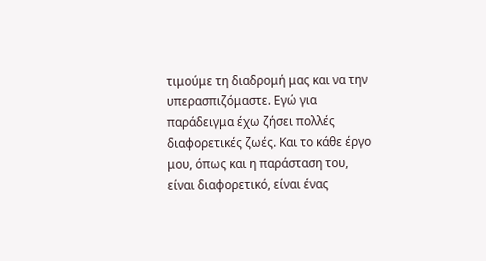τιμούμε τη διαδρομή μας και να την υπερασπιζόμαστε. Εγώ για παράδειγμα έχω ζήσει πολλές διαφορετικές ζωές. Και το κάθε έργο μου, όπως και η παράσταση του, είναι διαφορετικό, είναι ένας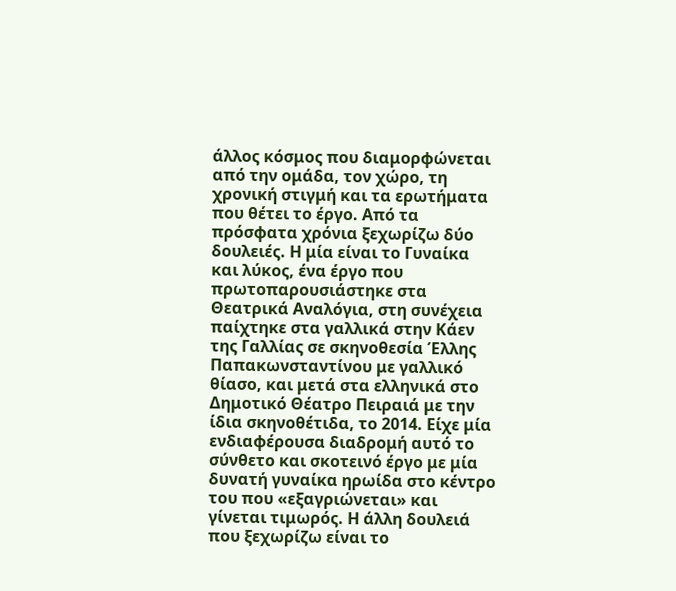άλλος κόσμος που διαμορφώνεται από την ομάδα, τον χώρο, τη χρονική στιγμή και τα ερωτήματα που θέτει το έργο. Από τα πρόσφατα χρόνια ξεχωρίζω δύο δουλειές. Η μία είναι το Γυναίκα και λύκος, ένα έργο που πρωτοπαρουσιάστηκε στα Θεατρικά Αναλόγια, στη συνέχεια παίχτηκε στα γαλλικά στην Κάεν της Γαλλίας σε σκηνοθεσία Έλλης Παπακωνσταντίνου με γαλλικό θίασο, και μετά στα ελληνικά στο Δημοτικό Θέατρο Πειραιά με την ίδια σκηνοθέτιδα, το 2014. Είχε μία ενδιαφέρουσα διαδρομή αυτό το σύνθετο και σκοτεινό έργο με μία δυνατή γυναίκα ηρωίδα στο κέντρο του που «εξαγριώνεται» και γίνεται τιμωρός. Η άλλη δουλειά που ξεχωρίζω είναι το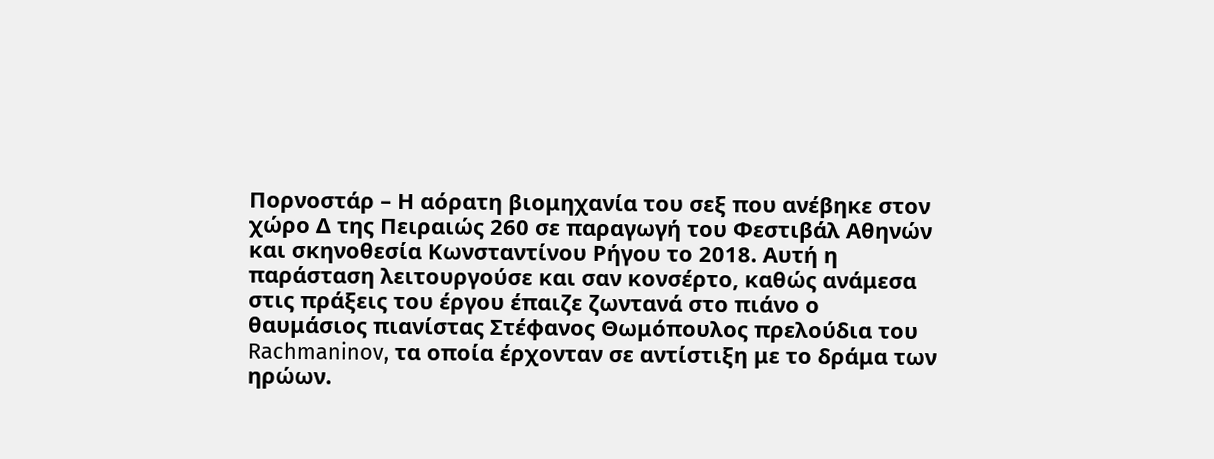Πορνοστάρ – Η αόρατη βιομηχανία του σεξ που ανέβηκε στον χώρο Δ της Πειραιώς 260 σε παραγωγή του Φεστιβάλ Αθηνών και σκηνοθεσία Κωνσταντίνου Ρήγου το 2018. Αυτή η παράσταση λειτουργούσε και σαν κονσέρτο, καθώς ανάμεσα στις πράξεις του έργου έπαιζε ζωντανά στο πιάνο ο θαυμάσιος πιανίστας Στέφανος Θωμόπουλος πρελούδια του Rachmaninov, τα οποία έρχονταν σε αντίστιξη με το δράμα των ηρώων.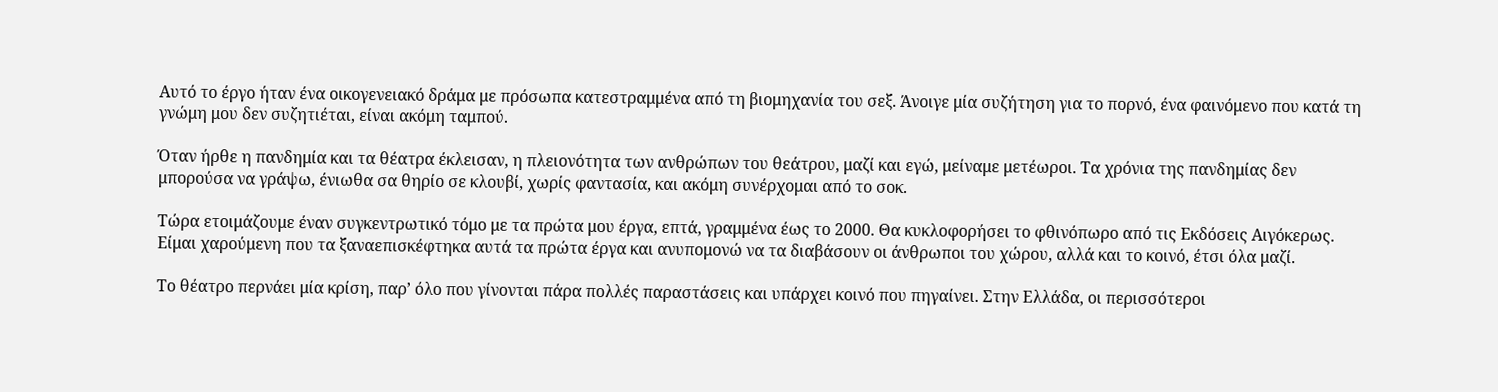Αυτό το έργο ήταν ένα οικογενειακό δράμα με πρόσωπα κατεστραμμένα από τη βιομηχανία του σεξ. Άνοιγε μία συζήτηση για το πορνό, ένα φαινόμενο που κατά τη γνώμη μου δεν συζητιέται, είναι ακόμη ταμπού.

Όταν ήρθε η πανδημία και τα θέατρα έκλεισαν, η πλειονότητα των ανθρώπων του θεάτρου, μαζί και εγώ, μείναμε μετέωροι. Τα χρόνια της πανδημίας δεν μπορούσα να γράψω, ένιωθα σα θηρίο σε κλουβί, χωρίς φαντασία, και ακόμη συνέρχομαι από το σοκ.

Τώρα ετοιμάζουμε έναν συγκεντρωτικό τόμο με τα πρώτα μου έργα, επτά, γραμμένα έως το 2000. Θα κυκλοφορήσει το φθινόπωρο από τις Εκδόσεις Αιγόκερως. Είμαι χαρούμενη που τα ξαναεπισκέφτηκα αυτά τα πρώτα έργα και ανυπομονώ να τα διαβάσουν οι άνθρωποι του χώρου, αλλά και το κοινό, έτσι όλα μαζί.

Το θέατρο περνάει μία κρίση, παρ’ όλο που γίνονται πάρα πολλές παραστάσεις και υπάρχει κοινό που πηγαίνει. Στην Ελλάδα, οι περισσότεροι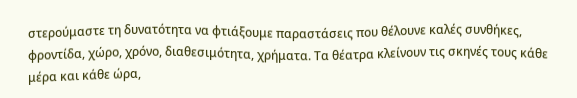στερούμαστε τη δυνατότητα να φτιάξουμε παραστάσεις που θέλουνε καλές συνθήκες, φροντίδα, χώρο, χρόνο, διαθεσιμότητα, χρήματα. Τα θέατρα κλείνουν τις σκηνές τους κάθε μέρα και κάθε ώρα,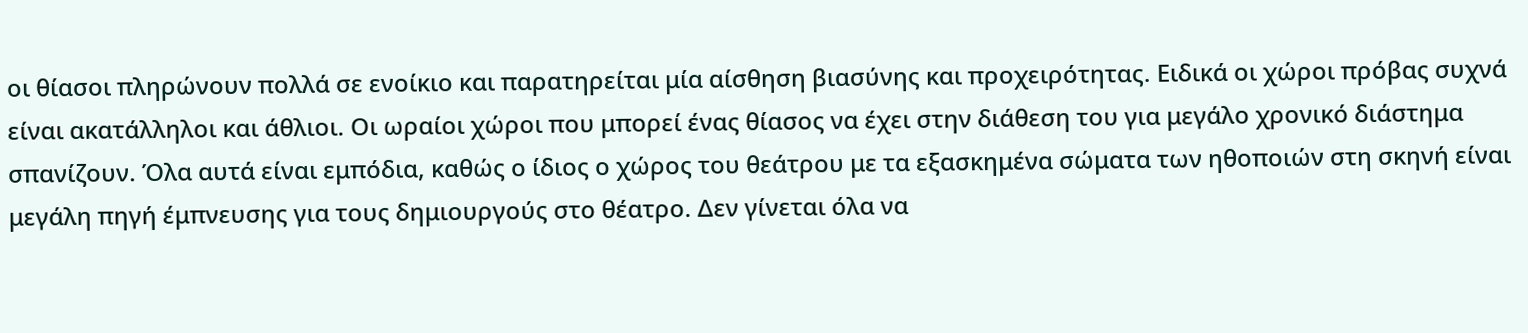οι θίασοι πληρώνουν πολλά σε ενοίκιο και παρατηρείται μία αίσθηση βιασύνης και προχειρότητας. Ειδικά οι χώροι πρόβας συχνά είναι ακατάλληλοι και άθλιοι. Οι ωραίοι χώροι που μπορεί ένας θίασος να έχει στην διάθεση του για μεγάλο χρονικό διάστημα σπανίζουν. Όλα αυτά είναι εμπόδια, καθώς ο ίδιος ο χώρος του θεάτρου με τα εξασκημένα σώματα των ηθοποιών στη σκηνή είναι μεγάλη πηγή έμπνευσης για τους δημιουργούς στο θέατρο. Δεν γίνεται όλα να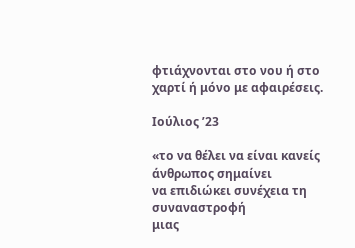φτιάχνονται στο νου ή στο χαρτί ή μόνο με αφαιρέσεις.

Ιούλιος ʼ23

«το να θέλει να είναι κανείς άνθρωπος σημαίνει
να επιδιώκει συνέχεια τη συναναστροφή
μιας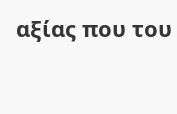αξίας που του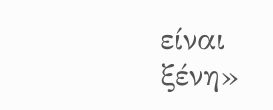είναι ξένη»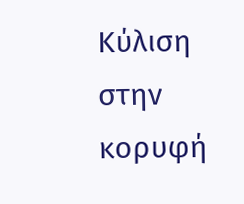Κύλιση στην κορυφή